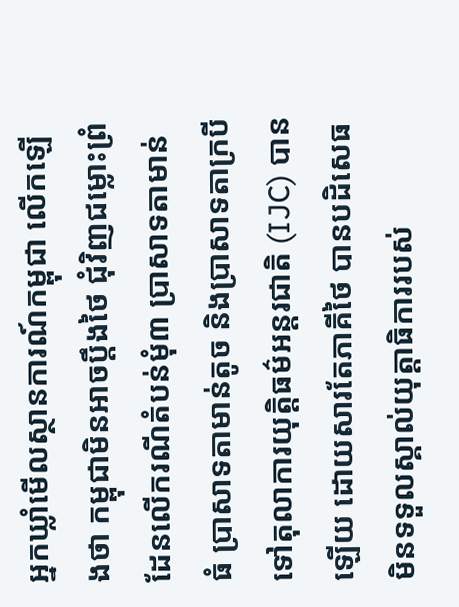អ្នកឃ្លាំមើលស្ថានការណ៍កម្ពុជា លើកឡើងថា កម្ពុជាមិនអាចប្តឹងថៃ ជុំវិញជម្លោះព្រំដែនលើករណីតំបន់មុំ៣ ប្រាសាទតាមាន់ធំ ប្រាសាទតាមាន់តូច និងប្រាសាទតាក្របី ទៅតុលាការយុត្តិធម៌អន្តរជាតិ (IJC) បានឡើយ ដោយសារតែភាគីថៃ បានបដិសេធមិនទទួលស្គាល់យុត្តាធិការរបស់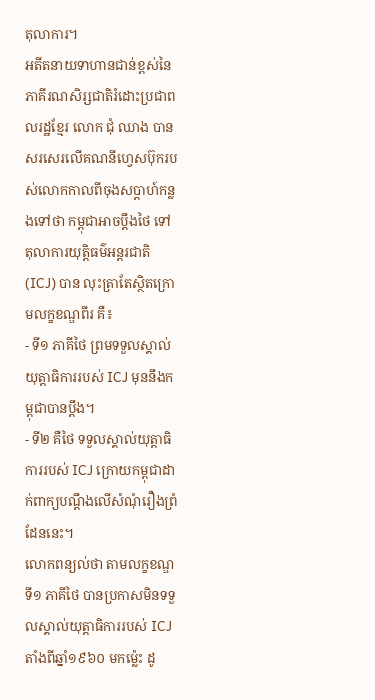តុលាការ។
អតីតនាយទាហានជាន់ខ្ពស់នៃភាគីរណសិរ្សជាតិរំដោះប្រជាពលរដ្ឋខ្មែរ លោក ជុំ ឈាង បានសរសេរលើគណនីហ្វេសប៊ុករបស់លោកកាលពីចុងសប្តាហ៍កន្លងទៅថា កម្ពុជាអាចប្តឹងថៃ ទៅតុលាការយុត្តិធម៌អន្តរជាតិ (ICJ) បាន លុះត្រាតែស្ថិតក្រោមលក្ខខណ្ឌពីរ គឺ៖
- ទី១ ភាគីថៃ ព្រមទទួលស្គាល់យុត្តាធិការរបស់ ICJ មុននឹងកម្ពុជាបានប្តឹង។
- ទី២ គឺថៃ ទទួលស្គាល់យុត្តាធិការរបស់ ICJ ក្រោយកម្ពុជាដាក់ពាក្យបណ្ដឹងលើសំណុំរឿងព្រំដែននេះ។
លោកពន្យល់ថា តាមលក្ខខណ្ឌទី១ ភាគីថៃ បានប្រកាសមិនទទួលស្គាល់យុត្តាធិការរបស់ ICJ តាំងពីឆ្នាំ១៩៦០ មកម្ល៉េះ ដូ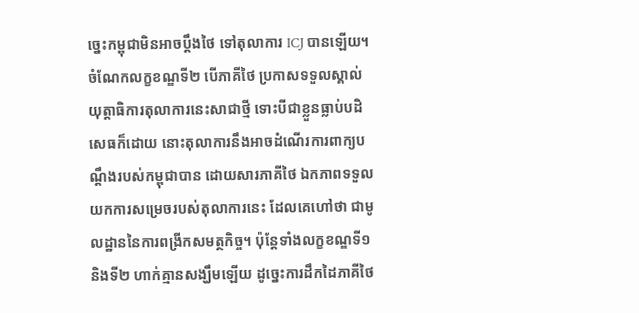ច្នេះកម្ពុជាមិនអាចប្តឹងថៃ ទៅតុលាការ ICJ បានឡើយ។ ចំណែកលក្ខខណ្ឌទី២ បើភាគីថៃ ប្រកាសទទួលស្គាល់យុត្តាធិការតុលាការនេះសាជាថ្មី ទោះបីជាខ្លួនធ្លាប់បដិសេធក៏ដោយ នោះតុលាការនឹងអាចដំណើរការពាក្យបណ្ដឹងរបស់កម្ពុជាបាន ដោយសារភាគីថៃ ឯកភាពទទួលយកការសម្រេចរបស់តុលាការនេះ ដែលគេហៅថា ជាមូលដ្ឋាននៃការពង្រីកសមត្ថកិច្ច។ ប៉ុន្តែទាំងលក្ខខណ្ឌទី១ និងទី២ ហាក់គ្មានសង្ឃឹមឡើយ ដូច្នេះការដឹកដៃភាគីថៃ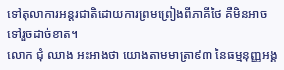ទៅតុលាការអន្តរជាតិដោយការព្រមព្រៀងពីភាគីថៃ គឺមិនអាចទៅរួចដាច់ខាត។
លោក ជុំ ឈាង អះអាងថា យោងតាមមាត្រា៩៣ នៃធម្មនុញ្ញអង្គ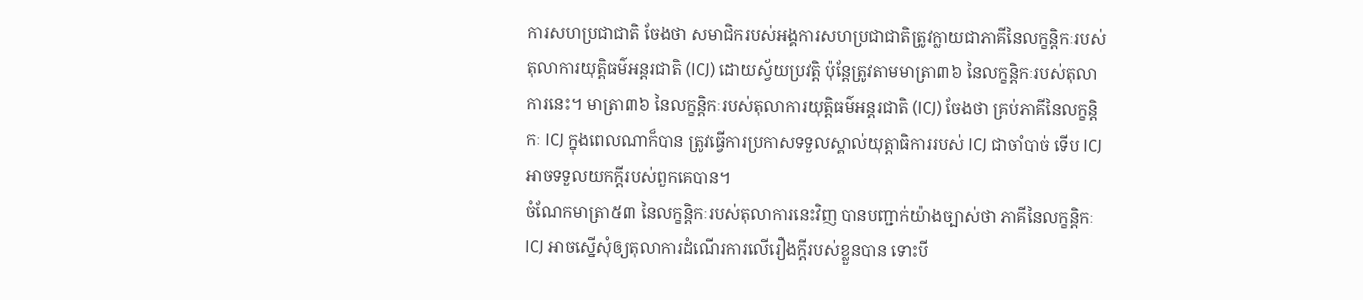ការសហប្រជាជាតិ ចែងថា សមាជិករបស់អង្គការសហប្រជាជាតិត្រូវក្លាយជាភាគីនៃលក្ខន្តិកៈរបស់តុលាការយុត្តិធម៌អន្តរជាតិ (ICJ) ដោយស្វ័យប្រវត្តិ ប៉ុន្តែត្រូវតាមមាត្រា៣៦ នៃលក្ខន្តិកៈរបស់តុលាការនេះ។ មាត្រា៣៦ នៃលក្ខន្តិកៈរបស់តុលាការយុត្តិធម៌អន្តរជាតិ (ICJ) ចែងថា គ្រប់ភាគីនៃលក្ខន្តិកៈ ICJ ក្នុងពេលណាក៏បាន ត្រូវធ្វើការប្រកាសទទួលស្គាល់យុត្តាធិការរបស់ ICJ ជាចាំបាច់ ទើប ICJ អាចទទួលយកក្តីរបស់ពួកគេបាន។
ចំណែកមាត្រា៥៣ នៃលក្ខន្តិកៈរបស់តុលាការនេះវិញ បានបញ្ជាក់យ៉ាងច្បាស់ថា ភាគីនៃលក្ខន្តិកៈ ICJ អាចស្នើសុំឲ្យតុលាការដំណើរការលើរឿងក្ដីរបស់ខ្លួនបាន ទោះបី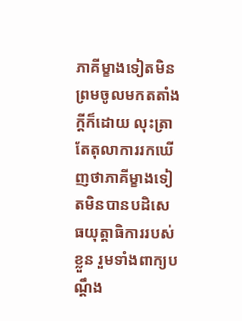ភាគីម្ខាងទៀតមិនព្រមចូលមកតតាំងក្តីក៏ដោយ លុះត្រាតែតុលាការរកឃើញថាភាគីម្ខាងទៀតមិនបានបដិសេធយុត្តាធិការរបស់ខ្លួន រួមទាំងពាក្យបណ្ដឹង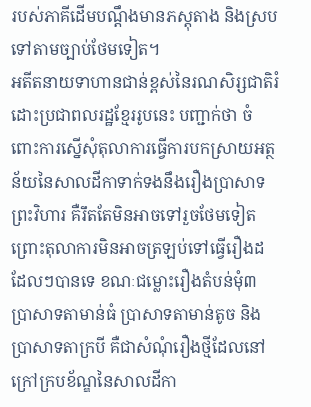របស់ភាគីដើមបណ្ដឹងមានភស្តុតាង និងស្របទៅតាមច្បាប់ថែមទៀត។
អតីតនាយទាហានជាន់ខ្ពស់នៃរណសិរ្សជាតិរំដោះប្រជាពលរដ្ឋខ្មែររូបនេះ បញ្ជាក់ថា ចំពោះការស្នើសុំតុលាការធ្វើការបកស្រាយអត្ថន័យនៃសាលដីកាទាក់ទងនឹងរឿងប្រាសាទព្រះវិហារ គឺរឹតតែមិនអាចទៅរួចថែមទៀត ព្រោះតុលាការមិនអាចត្រឡប់ទៅធ្វើរឿងដដែលៗបានទេ ខណៈជម្លោះរឿងតំបន់មុំ៣ ប្រាសាទតាមាន់ធំ ប្រាសាទតាមាន់តូច និងប្រាសាទតាក្របី គឺជាសំណុំរឿងថ្មីដែលនៅក្រៅក្របខ័ណ្ឌនៃសាលដីកា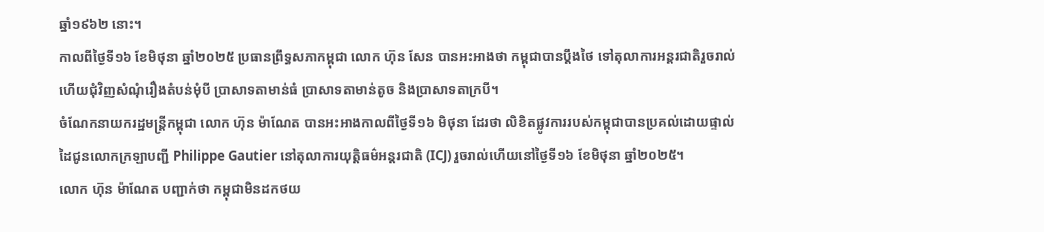ឆ្នាំ១៩៦២ នោះ។
កាលពីថ្ងៃទី១៦ ខែមិថុនា ឆ្នាំ២០២៥ ប្រធានព្រឹទ្ធសភាកម្ពុជា លោក ហ៊ុន សែន បានអះអាងថា កម្ពុជាបានប្តឹងថៃ ទៅតុលាការអន្តរជាតិរួចរាល់ហើយជុំវិញសំណុំរឿងតំបន់មុំបី ប្រាសាទតាមាន់ធំ ប្រាសាទតាមាន់តូច និងប្រាសាទតាក្របី។
ចំណែកនាយករដ្ឋមន្ត្រីកម្ពុជា លោក ហ៊ុន ម៉ាណែត បានអះអាងកាលពីថ្ងៃទី១៦ មិថុនា ដែរថា លិខិតផ្លូវការរបស់កម្ពុជាបានប្រគល់ដោយផ្ទាល់ដៃជូនលោកក្រឡាបញ្ជី Philippe Gautier នៅតុលាការយុត្តិធម៌អន្តរជាតិ (ICJ) រួចរាល់ហើយនៅថ្ងៃទី១៦ ខែមិថុនា ឆ្នាំ២០២៥។
លោក ហ៊ុន ម៉ាណែត បញ្ជាក់ថា កម្ពុជាមិនដកថយ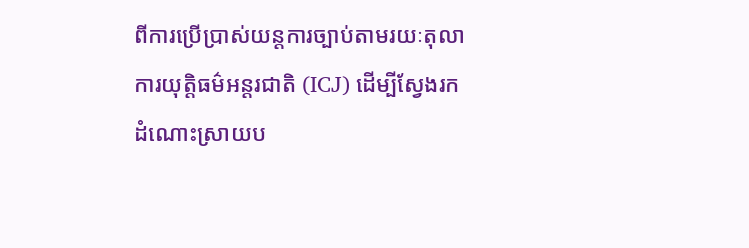ពីការប្រើប្រាស់យន្តការច្បាប់តាមរយៈតុលាការយុត្តិធម៌អន្តរជាតិ (ICJ) ដើម្បីស្វែងរកដំណោះស្រាយប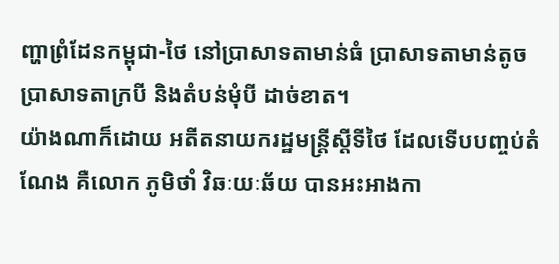ញ្ហាព្រំដែនកម្ពុជា-ថៃ នៅប្រាសាទតាមាន់ធំ ប្រាសាទតាមាន់តូច ប្រាសាទតាក្របី និងតំបន់មុំបី ដាច់ខាត។
យ៉ាងណាក៏ដោយ អតីតនាយករដ្ឋមន្ត្រីស្តីទីថៃ ដែលទើបបញ្ចប់តំណែង គឺលោក ភូមិថាំ វិឆៈយៈឆ័យ បានអះអាងកា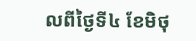លពីថ្ងៃទី៤ ខែមិថុ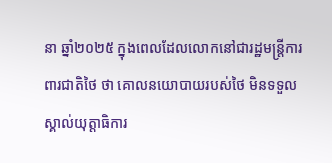នា ឆ្នាំ២០២៥ ក្នុងពេលដែលលោកនៅជារដ្ឋមន្ត្រីការពារជាតិថៃ ថា គោលនយោបាយរបស់ថៃ មិនទទួលស្គាល់យុត្តាធិការ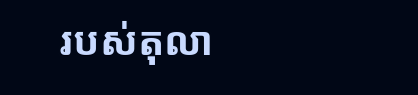របស់តុលា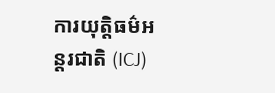ការយុត្តិធម៌អន្តរជាតិ (ICJ)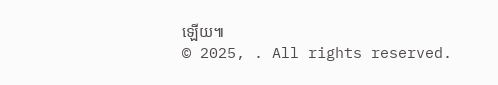ឡើយ៕
© 2025, . All rights reserved.